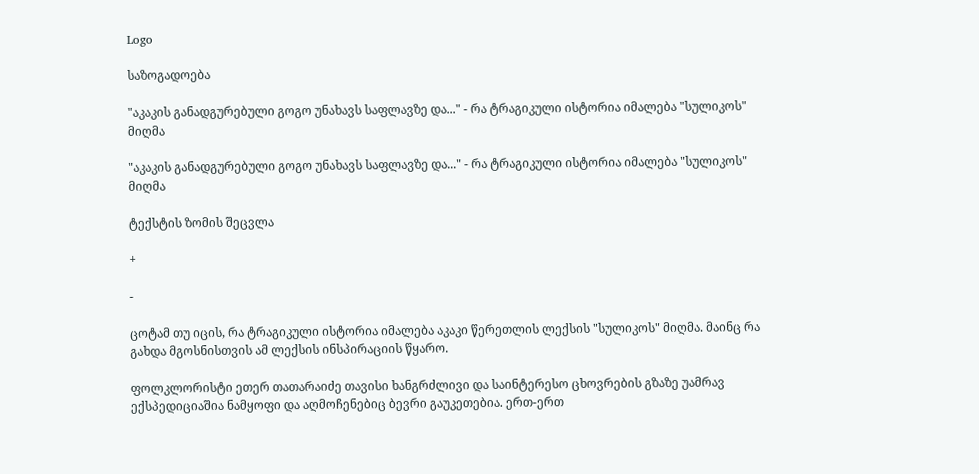Logo

საზოგადოება

"აკაკის განადგურებული გოგო უნახავს საფლავზე და..." - რა ტრაგიკული ისტორია იმალება "სულიკოს" მიღმა

"აკაკის განადგურებული გოგო უნახავს საფლავზე და..." - რა ტრაგიკული ისტორია იმალება "სულიკოს" მიღმა

ტექსტის ზომის შეცვლა

+

-

ცოტამ თუ იცის, რა ტრაგიკული ისტორია იმალება აკაკი წერეთლის ლექსის "სულიკოს" მიღმა. მაინც რა გახდა მგოსნისთვის ამ ლექსის ინსპირაციის წყარო.

ფოლკლორისტი ეთერ თათარაიძე თავისი ხანგრძლივი და საინტერესო ცხოვრების გზაზე უამრავ ექსპედიციაშია ნამყოფი და აღმოჩენებიც ბევრი გაუკეთებია. ერთ-ერთ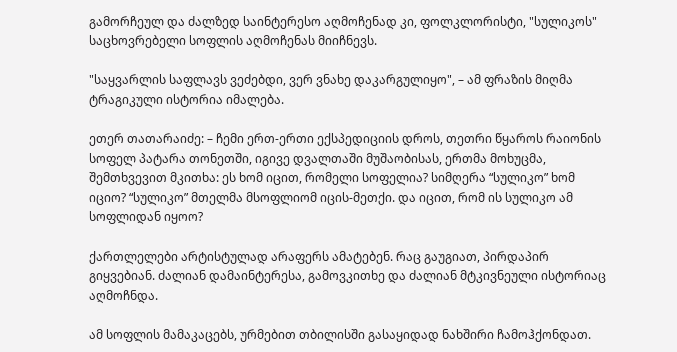გამორჩეულ და ძალზედ საინტერესო აღმოჩენად კი, ფოლკლორისტი, "სულიკოს" საცხოვრებელი სოფლის აღმოჩენას მიიჩნევს.

"საყვარლის საფლავს ვეძებდი, ვერ ვნახე დაკარგულიყო", – ამ ფრაზის მიღმა ტრაგიკული ისტორია იმალება.

ეთერ თათარაიძე: – ჩემი ერთ-ერთი ექსპედიციის დროს, თეთრი წყაროს რაიონის სოფელ პატარა თონეთში, იგივე დვალთაში მუშაობისას, ერთმა მოხუცმა, შემთხვევით მკითხა: ეს ხომ იცით, რომელი სოფელია? სიმღერა “სულიკო” ხომ იციო? “სულიკო” მთელმა მსოფლიომ იცის-მეთქი. და იცით, რომ ის სულიკო ამ სოფლიდან იყოო?

ქართლელები არტისტულად არაფერს ამატებენ. რაც გაუგიათ, პირდაპირ გიყვებიან. ძალიან დამაინტერესა, გამოვკითხე და ძალიან მტკივნეული ისტორიაც აღმოჩნდა.

ამ სოფლის მამაკაცებს, ურმებით თბილისში გასაყიდად ნახშირი ჩამოჰქონდათ.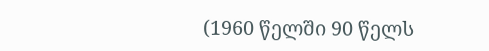(1960 წელში 90 წელს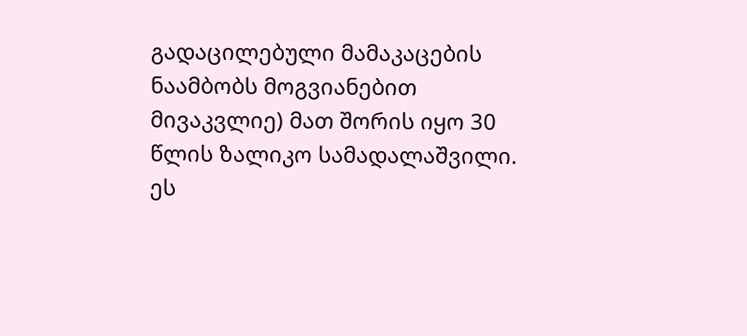გადაცილებული მამაკაცების ნაამბობს მოგვიანებით მივაკვლიე) მათ შორის იყო 30 წლის ზალიკო სამადალაშვილი. ეს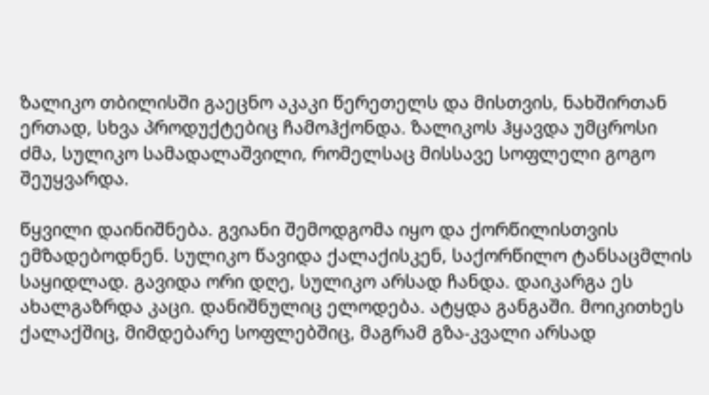ზალიკო თბილისში გაეცნო აკაკი წერეთელს და მისთვის, ნახშირთან ერთად, სხვა პროდუქტებიც ჩამოჰქონდა. ზალიკოს ჰყავდა უმცროსი ძმა, სულიკო სამადალაშვილი, რომელსაც მისსავე სოფლელი გოგო შეუყვარდა.

წყვილი დაინიშნება. გვიანი შემოდგომა იყო და ქორწილისთვის ემზადებოდნენ. სულიკო წავიდა ქალაქისკენ, საქორწილო ტანსაცმლის საყიდლად. გავიდა ორი დღე, სულიკო არსად ჩანდა. დაიკარგა ეს ახალგაზრდა კაცი. დანიშნულიც ელოდება. ატყდა განგაში. მოიკითხეს ქალაქშიც, მიმდებარე სოფლებშიც, მაგრამ გზა-კვალი არსად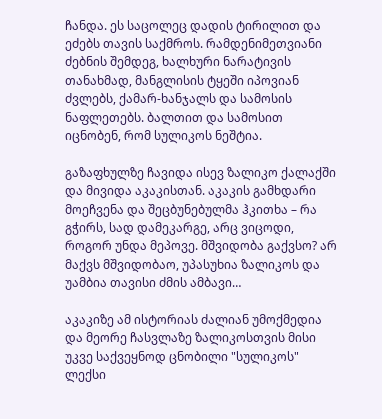ჩანდა. ეს საცოლეც დადის ტირილით და ეძებს თავის საქმროს. რამდენიმეთვიანი ძებნის შემდეგ, ხალხური ნარატივის თანახმად, მანგლისის ტყეში იპოვიან ძვლებს, ქამარ-ხანჯალს და სამოსის ნაფლეთებს. ბალთით და სამოსით იცნობენ, რომ სულიკოს ნეშტია.

გაზაფხულზე ჩავიდა ისევ ზალიკო ქალაქში და მივიდა აკაკისთან. აკაკის გამხდარი მოეჩვენა და შეცბუნებულმა ჰკითხა – რა გჭირს, სად დამეკარგე, არც ვიცოდი, როგორ უნდა მეპოვე. მშვიდობა გაქვსო? არ მაქვს მშვიდობაო, უპასუხია ზალიკოს და უამბია თავისი ძმის ამბავი…

აკაკიზე ამ ისტორიას ძალიან უმოქმედია და მეორე ჩასვლაზე ზალიკოსთვის მისი უკვე საქვეყნოდ ცნობილი "სულიკოს" ლექსი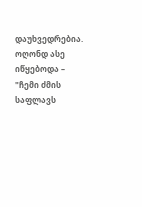დაუხვედრებია. ოღონდ ასე იწყებოდა – "ჩემი ძმის საფლავს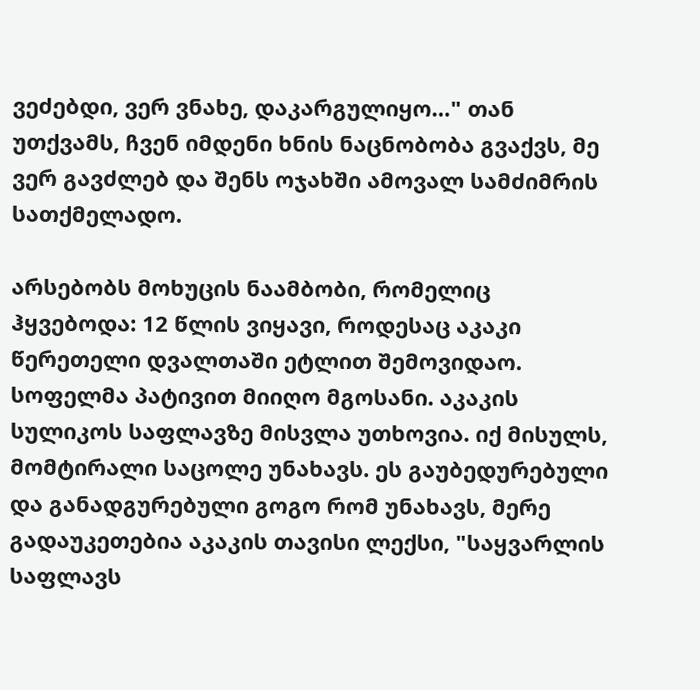ვეძებდი, ვერ ვნახე, დაკარგულიყო…" თან უთქვამს, ჩვენ იმდენი ხნის ნაცნობობა გვაქვს, მე ვერ გავძლებ და შენს ოჯახში ამოვალ სამძიმრის სათქმელადო.

არსებობს მოხუცის ნაამბობი, რომელიც ჰყვებოდა: 12 წლის ვიყავი, როდესაც აკაკი წერეთელი დვალთაში ეტლით შემოვიდაო. სოფელმა პატივით მიიღო მგოსანი. აკაკის სულიკოს საფლავზე მისვლა უთხოვია. იქ მისულს, მომტირალი საცოლე უნახავს. ეს გაუბედურებული და განადგურებული გოგო რომ უნახავს, მერე გადაუკეთებია აკაკის თავისი ლექსი, "საყვარლის საფლავს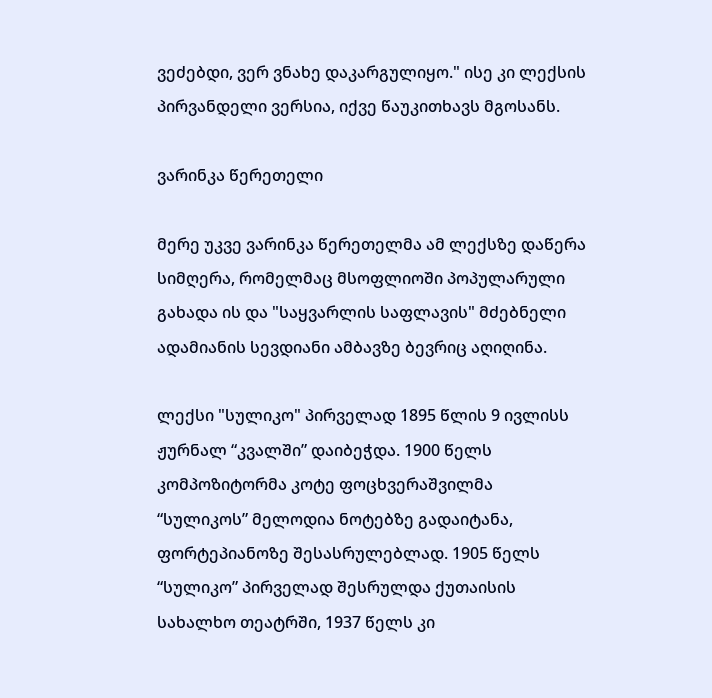ვეძებდი, ვერ ვნახე დაკარგულიყო." ისე კი ლექსის პირვანდელი ვერსია, იქვე წაუკითხავს მგოსანს.

ვარინკა წერეთელი

მერე უკვე ვარინკა წერეთელმა ამ ლექსზე დაწერა სიმღერა, რომელმაც მსოფლიოში პოპულარული გახადა ის და "საყვარლის საფლავის" მძებნელი ადამიანის სევდიანი ამბავზე ბევრიც აღიღინა.

ლექსი "სულიკო" პირველად 1895 წლის 9 ივლისს ჟურნალ “კვალში” დაიბეჭდა. 1900 წელს კომპოზიტორმა კოტე ფოცხვერაშვილმა “სულიკოს” მელოდია ნოტებზე გადაიტანა, ფორტეპიანოზე შესასრულებლად. 1905 წელს “სულიკო” პირველად შესრულდა ქუთაისის სახალხო თეატრში, 1937 წელს კი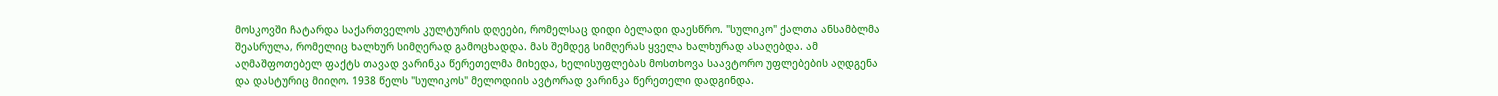მოსკოვში ჩატარდა საქართველოს კულტურის დღეები, რომელსაც დიდი ბელადი დაესწრო. "სულიკო" ქალთა ანსამბლმა შეასრულა, რომელიც ხალხურ სიმღერად გამოცხადდა. მას შემდეგ სიმღერას ყველა ხალხურად ასაღებდა. ამ აღმაშფოთებელ ფაქტს თავად ვარინკა წერეთელმა მიხედა, ხელისუფლებას მოსთხოვა საავტორო უფლებების აღდგენა და დასტურიც მიიღო. 1938 წელს "სულიკოს" მელოდიის ავტორად ვარინკა წერეთელი დადგინდა.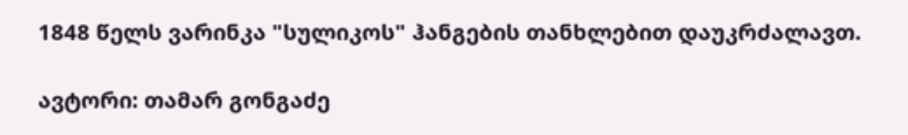1848 წელს ვარინკა "სულიკოს" ჰანგების თანხლებით დაუკრძალავთ.

ავტორი: თამარ გონგაძე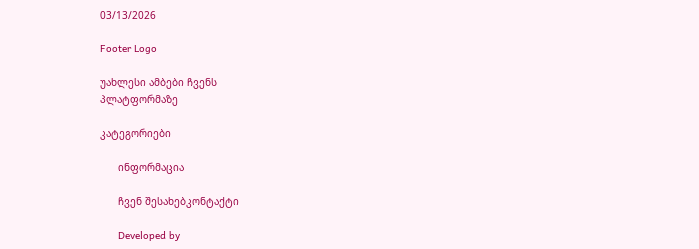03/13/2026

Footer Logo

უახლესი ამბები ჩვენს
პლატფორმაზე

კატეგორიები

      ინფორმაცია

      ჩვენ შესახებკონტაქტი

      Developed by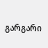გარგარი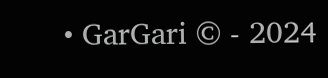• GarGari © - 2024